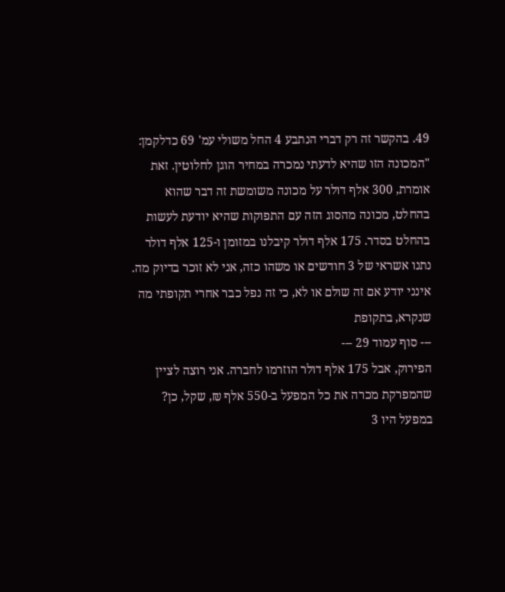49. בהקשר זה רק דברי הנתבע 4 החל משולי עמ' 69 כדלקמן:
"המכונה הזו שהיא לדעתי נמכרה במחיר הוגן לחלוטין. זאת אומרת, 300 אלף דולר על מכונה משומשת זה דבר שהוא בהחלט, מכונה מהסוג הזה עם התפוקות שהיא יודעת לעשות בהחלט בסדר. 175 אלף דולר קיבלנו במזומן ו-125 אלף דולר נתנו אשראי של 3 חודשים או משהו כזה, אני לא זוכר בדיוק מה. אינני יודע אם זה שולם או לא, כי זה נפל כבר אחרי תקופתי מה שנקרא, בתקופת
--- סוף עמוד 29 ---
הפירוק, אבל 175 אלף דולר הוזרמו לחברה. אני רוצה לציין שהמפרקת מכרה את כל המפעל ב-550 אלף ₪, שקל, כן? במפעל היו 3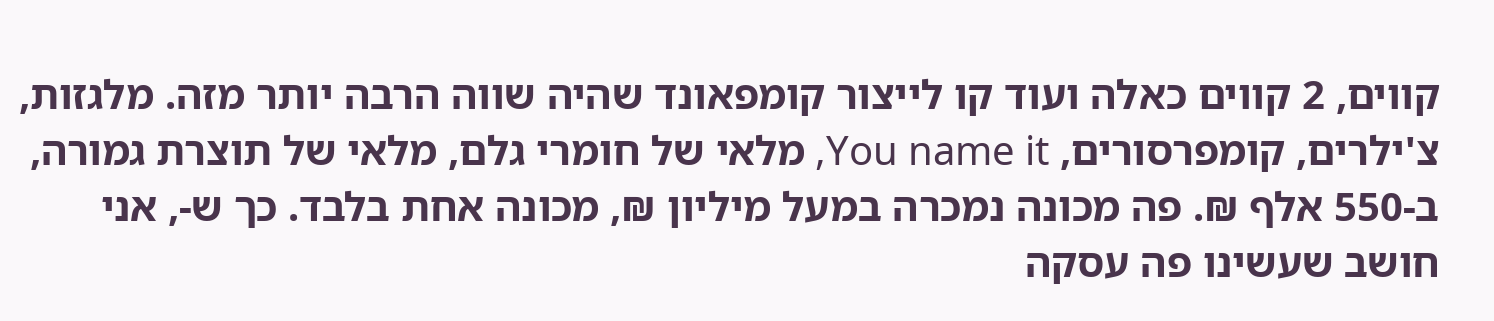קווים, 2 קווים כאלה ועוד קו לייצור קומפאונד שהיה שווה הרבה יותר מזה. מלגזות, צ'ילרים, קומפרסורים, You name it, מלאי של חומרי גלם, מלאי של תוצרת גמורה, ב-550 אלף ₪. פה מכונה נמכרה במעל מיליון ₪, מכונה אחת בלבד. כך ש-, אני חושב שעשינו פה עסקה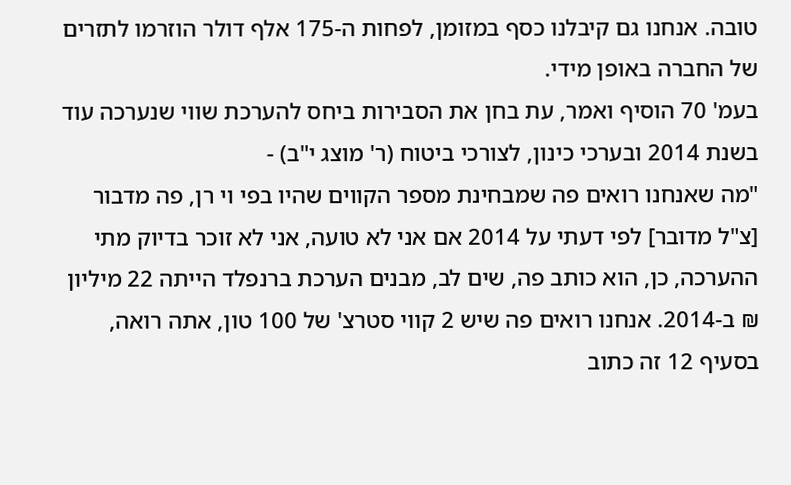טובה. אנחנו גם קיבלנו כסף במזומן, לפחות ה-175 אלף דולר הוזרמו לתזרים של החברה באופן מידי.
בעמ' 70 הוסיף ואמר, עת בחן את הסבירות ביחס להערכת שווי שנערכה עוד בשנת 2014 ובערכי כינון, לצורכי ביטוח (ר' מוצג י"ב) -
"מה שאנחנו רואים פה שמבחינת מספר הקווים שהיו בפי וי רן, פה מדבור [צ"ל מדובר] לפי דעתי על 2014 אם אני לא טועה, אני לא זוכר בדיוק מתי ההערכה, כן, הוא כותב פה, שים לב, מבנים הערכת ברנפלד הייתה 22 מיליון ₪ ב-2014. אנחנו רואים פה שיש 2 קווי סטרצ' של 100 טון, אתה רואה, בסעיף 12 זה כתוב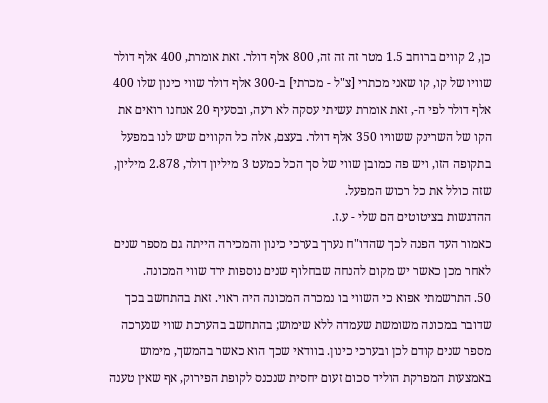כן, 2 קווים ברוחב 1.5 מטר זה זה זה, 800 אלף דולר. זאת אומרת, 400 אלף דולר שוויו של קו, קו שאני מכתרי [צ"ל - מכרתי] ב-300 אלף דולר שווי כינון שלו 400 אלף דולר לפי ה-, זאת אומרת עשיתי עסקה לא רעה, ובסעיף 20 אנחנו רואים את הקו של השרינק ששוויו 350 אלף דולר. בעצם, אלה כל הקווים שיש לנו במפעל בתקופה הזו, ויש פה כמובן שווי של סך הכל כמעט 3 מיליון דולר, 2.878 מיליון, שזה כולל את כל רכוש המפעל.
ההדגשות בציטוטים הם שלי - ע.ז.
כאמור העד הפנה לכך שהדו"ח נערך בערכי כינון והמכירה הייתה גם מספר שנים לאחר מכן כאשר יש מקום להנחה שבחלוף שנים נוספות ירד שווי המכונה.
50. התרשמתי אפוא כי השווי בו נמכרה המכונה היה ראוי. זאת בהתחשב בכך שדובר במכונה משומשת שעמדה ללא שימוש; בהתחשב בהערכת שווי שנערכה מספר שנים קודם לכן ובערכי כינון. בוודאי שכך הוא כאשר בהמשך, מימוש באמצעות המפרקת הוליד סכום זעום יחסית שנכנס לקופת הפירוק, אף שאין טענה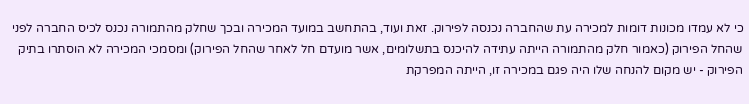כי לא עמדו מכונות דומות למכירה עת שהחברה נכנסה לפירוק. זאת ועוד, בהתחשב במועד המכירה ובכך שחלק מהתמורה נכנס לכיס החברה לפני שהחל הפירוק (כאמור חלק מהתמורה הייתה עתידה להיכנס בתשלומים, אשר מועדם חל לאחר שהחל הפירוק) ומסמכי המכירה לא הוסתרו בתיק הפירוק - יש מקום להנחה שלו היה פגם במכירה זו, הייתה המפרקת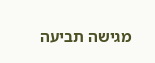מגישה תביעה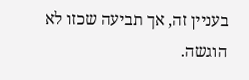בעניין זה, אך תביעה שכזו לא הוגשה.